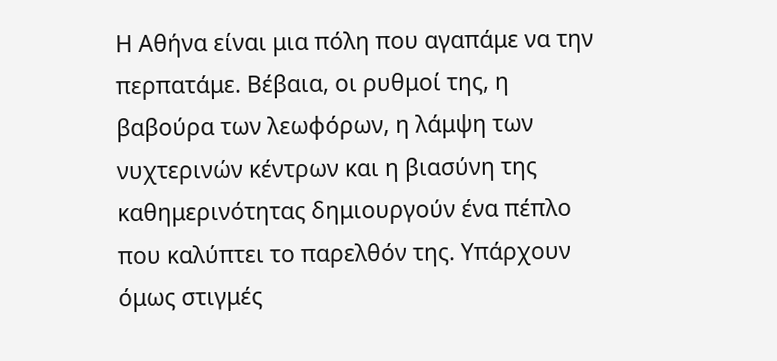Η Αθήνα είναι μια πόλη που αγαπάμε να την περπατάμε. Βέβαια, οι ρυθμοί της, η βαβούρα των λεωφόρων, η λάμψη των νυχτερινών κέντρων και η βιασύνη της καθημερινότητας δημιουργούν ένα πέπλο που καλύπτει το παρελθόν της. Υπάρχουν όμως στιγμές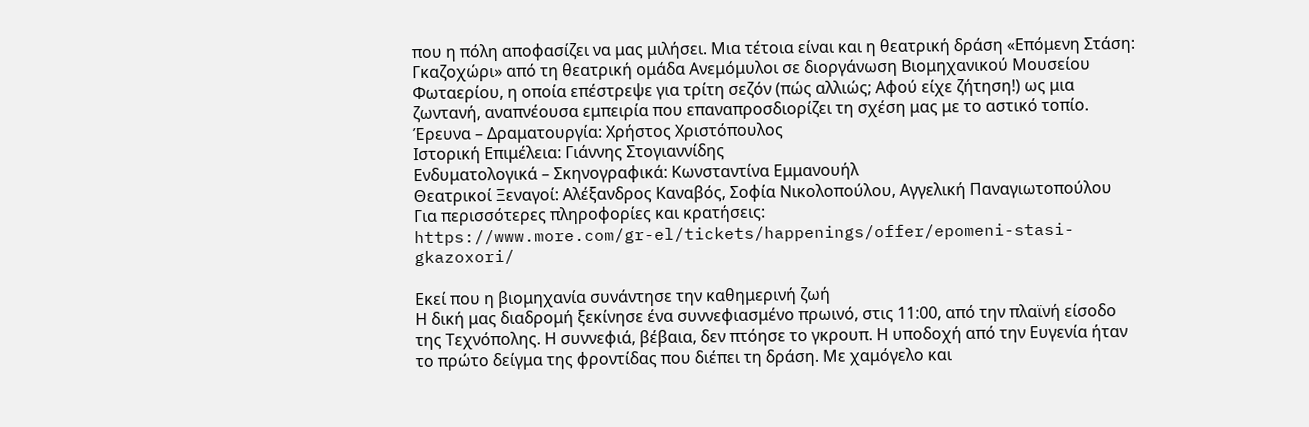που η πόλη αποφασίζει να μας μιλήσει. Μια τέτοια είναι και η θεατρική δράση «Επόμενη Στάση: Γκαζοχώρι» από τη θεατρική ομάδα Ανεμόμυλοι σε διοργάνωση Βιομηχανικού Μουσείου Φωταερίου, η οποία επέστρεψε για τρίτη σεζόν (πώς αλλιώς; Αφού είχε ζήτηση!) ως μια ζωντανή, αναπνέουσα εμπειρία που επαναπροσδιορίζει τη σχέση μας με το αστικό τοπίο.
Έρευνα – Δραματουργία: Χρήστος Χριστόπουλος
Ιστορική Επιμέλεια: Γιάννης Στογιαννίδης
Ενδυματολογικά – Σκηνογραφικά: Κωνσταντίνα Εμμανουήλ
Θεατρικοί Ξεναγοί: Αλέξανδρος Καναβός, Σοφία Νικολοπούλου, Αγγελική Παναγιωτοπούλου
Για περισσότερες πληροφορίες και κρατήσεις:
https://www.more.com/gr-el/tickets/happenings/offer/epomeni-stasi-gkazoxori/

Εκεί που η βιομηχανία συνάντησε την καθημερινή ζωή
Η δική μας διαδρομή ξεκίνησε ένα συννεφιασμένο πρωινό, στις 11:00, από την πλαϊνή είσοδο της Τεχνόπολης. Η συννεφιά, βέβαια, δεν πτόησε το γκρουπ. Η υποδοχή από την Ευγενία ήταν το πρώτο δείγμα της φροντίδας που διέπει τη δράση. Με χαμόγελο και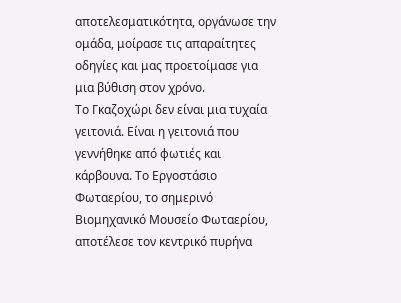αποτελεσματικότητα, οργάνωσε την ομάδα, μοίρασε τις απαραίτητες οδηγίες και μας προετοίμασε για μια βύθιση στον χρόνο.
Το Γκαζοχώρι δεν είναι μια τυχαία γειτονιά. Είναι η γειτονιά που γεννήθηκε από φωτιές και κάρβουνα. Το Εργοστάσιο Φωταερίου, το σημερινό Βιομηχανικό Μουσείο Φωταερίου, αποτέλεσε τον κεντρικό πυρήνα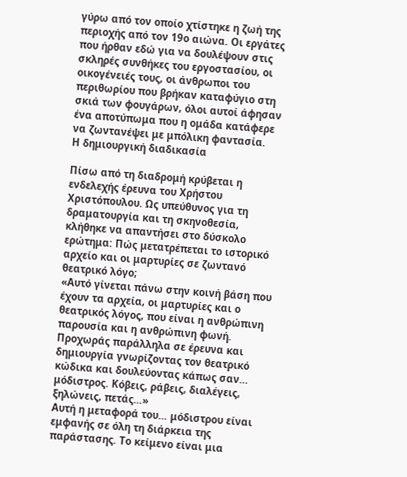γύρω από τον οποίο χτίστηκε η ζωή της περιοχής από τον 19ο αιώνα. Οι εργάτες που ήρθαν εδώ για να δουλέψουν στις σκληρές συνθήκες του εργοστασίου, οι οικογένειές τους, οι άνθρωποι του περιθωρίου που βρήκαν καταφύγιο στη σκιά των φουγάρων, όλοι αυτοί άφησαν ένα αποτύπωμα που η ομάδα κατάφερε να ζωντανέψει με μπόλικη φαντασία.
Η δημιουργική διαδικασία

Πίσω από τη διαδρομή κρύβεται η ενδελεχής έρευνα του Χρήστου Χριστόπουλου. Ως υπεύθυνος για τη δραματουργία και τη σκηνοθεσία, κλήθηκε να απαντήσει στο δύσκολο ερώτημα: Πώς μετατρέπεται το ιστορικό αρχείο και οι μαρτυρίες σε ζωντανό θεατρικό λόγο;
«Αυτό γίνεται πάνω στην κοινή βάση που έχουν τα αρχεία, οι μαρτυρίες και ο θεατρικός λόγος, που είναι η ανθρώπινη παρουσία και η ανθρώπινη φωνή. Προχωράς παράλληλα σε έρευνα και δημιουργία γνωρίζοντας τον θεατρικό κώδικα και δουλεύοντας κάπως σαν… μόδιστρος. Κόβεις, ράβεις, διαλέγεις, ξηλώνεις, πετάς…»
Αυτή η μεταφορά του… μόδιστρου είναι εμφανής σε όλη τη διάρκεια της παράστασης. Το κείμενο είναι μια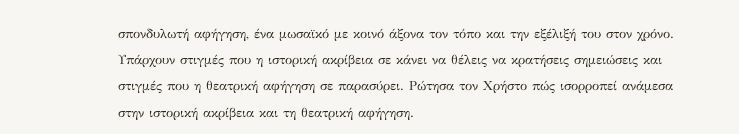σπονδυλωτή αφήγηση, ένα μωσαϊκό με κοινό άξονα τον τόπο και την εξέλιξή του στον χρόνο. Υπάρχουν στιγμές που η ιστορική ακρίβεια σε κάνει να θέλεις να κρατήσεις σημειώσεις και στιγμές που η θεατρική αφήγηση σε παρασύρει. Ρώτησα τον Χρήστο πώς ισορροπεί ανάμεσα στην ιστορική ακρίβεια και τη θεατρική αφήγηση.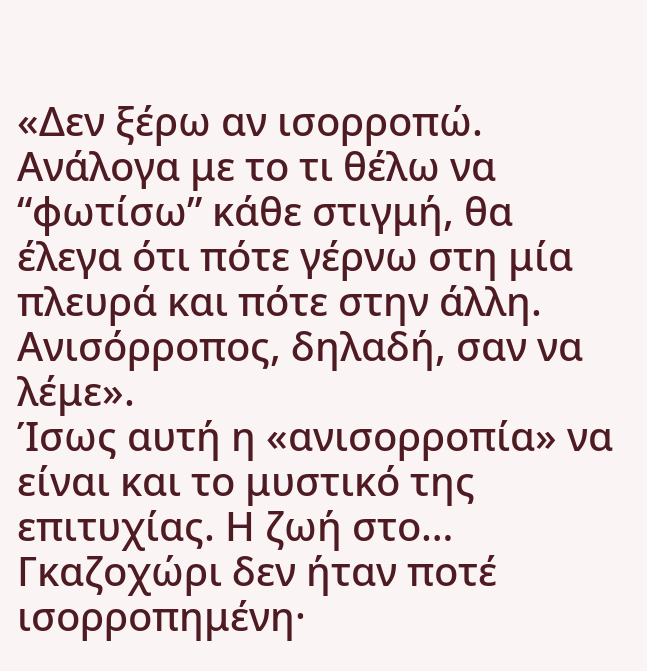«Δεν ξέρω αν ισορροπώ. Ανάλογα με το τι θέλω να “φωτίσω” κάθε στιγμή, θα έλεγα ότι πότε γέρνω στη μία πλευρά και πότε στην άλλη. Ανισόρροπος, δηλαδή, σαν να λέμε».
Ίσως αυτή η «ανισορροπία» να είναι και το μυστικό της επιτυχίας. Η ζωή στο… Γκαζοχώρι δεν ήταν ποτέ ισορροπημένη·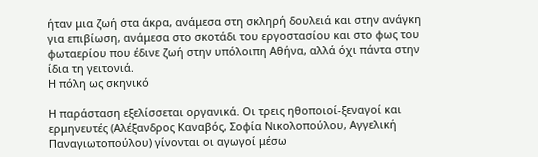ήταν μια ζωή στα άκρα, ανάμεσα στη σκληρή δουλειά και στην ανάγκη για επιβίωση, ανάμεσα στο σκοτάδι του εργοστασίου και στο φως του φωταερίου που έδινε ζωή στην υπόλοιπη Αθήνα, αλλά όχι πάντα στην ίδια τη γειτονιά.
Η πόλη ως σκηνικό

Η παράσταση εξελίσσεται οργανικά. Οι τρεις ηθοποιοί-ξεναγοί και ερμηνευτές (Αλέξανδρος Καναβός, Σοφία Νικολοπούλου, Αγγελική Παναγιωτοπούλου) γίνονται οι αγωγοί μέσω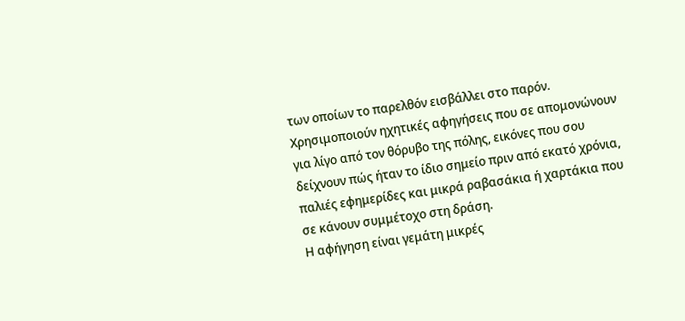των οποίων το παρελθόν εισβάλλει στο παρόν. Χρησιμοποιούν ηχητικές αφηγήσεις που σε απομονώνουν για λίγο από τον θόρυβο της πόλης, εικόνες που σου δείχνουν πώς ήταν το ίδιο σημείο πριν από εκατό χρόνια, παλιές εφημερίδες και μικρά ραβασάκια ή χαρτάκια που σε κάνουν συμμέτοχο στη δράση.
Η αφήγηση είναι γεμάτη μικρές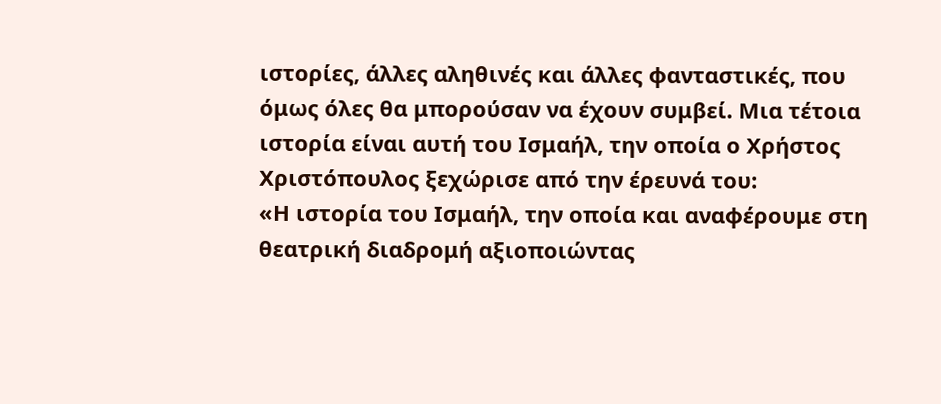ιστορίες, άλλες αληθινές και άλλες φανταστικές, που όμως όλες θα μπορούσαν να έχουν συμβεί. Μια τέτοια ιστορία είναι αυτή του Ισμαήλ, την οποία ο Χρήστος Χριστόπουλος ξεχώρισε από την έρευνά του:
«Η ιστορία του Ισμαήλ, την οποία και αναφέρουμε στη θεατρική διαδρομή αξιοποιώντας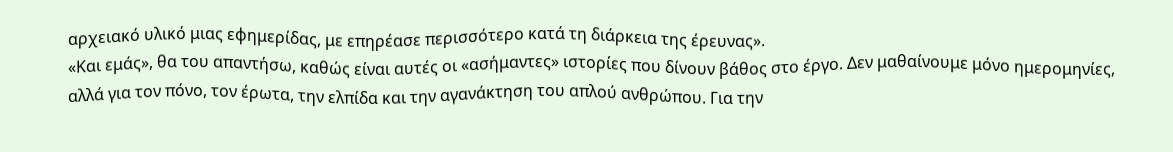αρχειακό υλικό μιας εφημερίδας, με επηρέασε περισσότερο κατά τη διάρκεια της έρευνας».
«Και εμάς», θα του απαντήσω, καθώς είναι αυτές οι «ασήμαντες» ιστορίες που δίνουν βάθος στο έργο. Δεν μαθαίνουμε μόνο ημερομηνίες, αλλά για τον πόνο, τον έρωτα, την ελπίδα και την αγανάκτηση του απλού ανθρώπου. Για την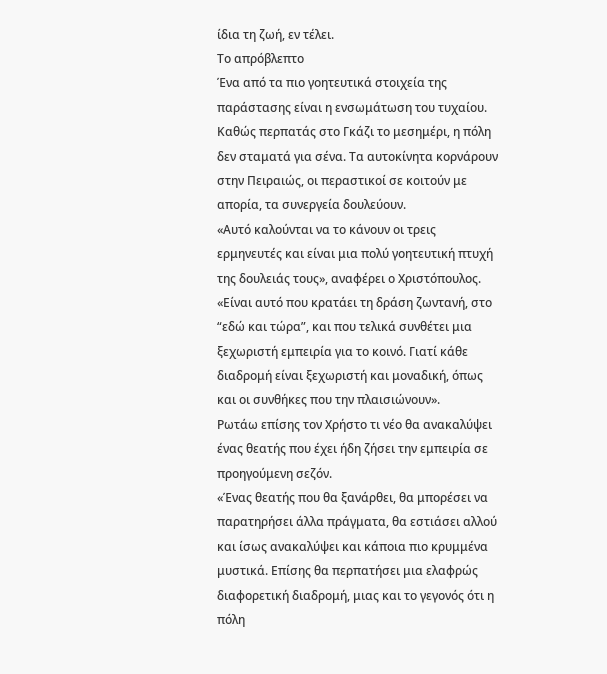ίδια τη ζωή, εν τέλει.
Το απρόβλεπτο
Ένα από τα πιο γοητευτικά στοιχεία της παράστασης είναι η ενσωμάτωση του τυχαίου. Καθώς περπατάς στο Γκάζι το μεσημέρι, η πόλη δεν σταματά για σένα. Τα αυτοκίνητα κορνάρουν στην Πειραιώς, οι περαστικοί σε κοιτούν με απορία, τα συνεργεία δουλεύουν.
«Αυτό καλούνται να το κάνουν οι τρεις ερμηνευτές και είναι μια πολύ γοητευτική πτυχή της δουλειάς τους», αναφέρει ο Χριστόπουλος. «Είναι αυτό που κρατάει τη δράση ζωντανή, στο “εδώ και τώρα”, και που τελικά συνθέτει μια ξεχωριστή εμπειρία για το κοινό. Γιατί κάθε διαδρομή είναι ξεχωριστή και μοναδική, όπως και οι συνθήκες που την πλαισιώνουν».
Ρωτάω επίσης τον Χρήστο τι νέο θα ανακαλύψει ένας θεατής που έχει ήδη ζήσει την εμπειρία σε προηγούμενη σεζόν.
«Ένας θεατής που θα ξανάρθει, θα μπορέσει να παρατηρήσει άλλα πράγματα, θα εστιάσει αλλού και ίσως ανακαλύψει και κάποια πιο κρυμμένα μυστικά. Επίσης θα περπατήσει μια ελαφρώς διαφορετική διαδρομή, μιας και το γεγονός ότι η πόλη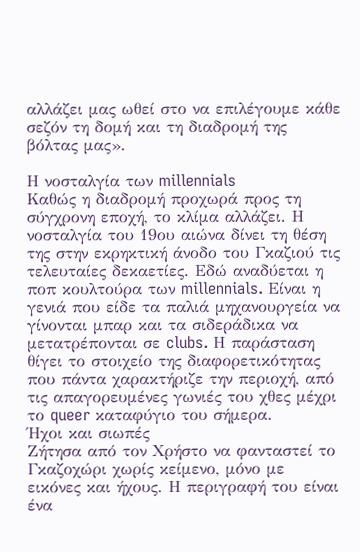αλλάζει μας ωθεί στο να επιλέγουμε κάθε σεζόν τη δομή και τη διαδρομή της βόλτας μας».

Η νοσταλγία των millennials
Καθώς η διαδρομή προχωρά προς τη σύγχρονη εποχή, το κλίμα αλλάζει. Η νοσταλγία του 19ου αιώνα δίνει τη θέση της στην εκρηκτική άνοδο του Γκαζιού τις τελευταίες δεκαετίες. Εδώ αναδύεται η ποπ κουλτούρα των millennials. Είναι η γενιά που είδε τα παλιά μηχανουργεία να γίνονται μπαρ και τα σιδεράδικα να μετατρέπονται σε clubs. Η παράσταση θίγει το στοιχείο της διαφορετικότητας που πάντα χαρακτήριζε την περιοχή, από τις απαγορευμένες γωνιές του χθες μέχρι το queer καταφύγιο του σήμερα.
Ήχοι και σιωπές
Ζήτησα από τον Χρήστο να φανταστεί το Γκαζοχώρι χωρίς κείμενο, μόνο με εικόνες και ήχους. Η περιγραφή του είναι ένα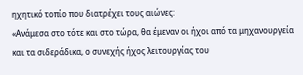ηχητικό τοπίο που διατρέχει τους αιώνες:
«Ανάμεσα στο τότε και στο τώρα, θα έμεναν οι ήχοι από τα μηχανουργεία και τα σιδεράδικα, ο συνεχής ήχος λειτουργίας του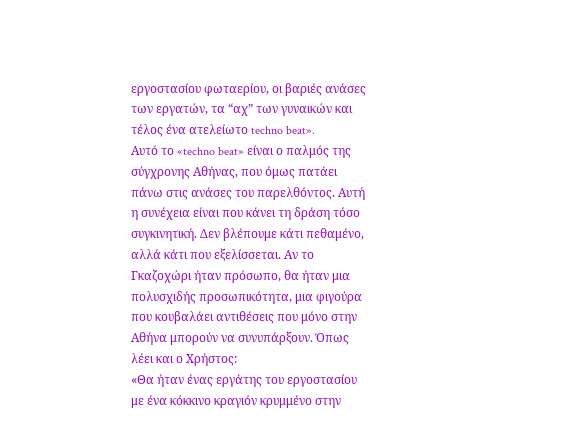εργοστασίου φωταερίου, οι βαριές ανάσες των εργατών, τα “αχ” των γυναικών και τέλος ένα ατελείωτο techno beat».
Αυτό το «techno beat» είναι ο παλμός της σύγχρονης Αθήνας, που όμως πατάει πάνω στις ανάσες του παρελθόντος. Αυτή η συνέχεια είναι που κάνει τη δράση τόσο συγκινητική. Δεν βλέπουμε κάτι πεθαμένο, αλλά κάτι που εξελίσσεται. Αν το Γκαζοχώρι ήταν πρόσωπο, θα ήταν μια πολυσχιδής προσωπικότητα, μια φιγούρα που κουβαλάει αντιθέσεις που μόνο στην Αθήνα μπορούν να συνυπάρξουν. Όπως λέει και ο Χρήστος:
«Θα ήταν ένας εργάτης του εργοστασίου με ένα κόκκινο κραγιόν κρυμμένο στην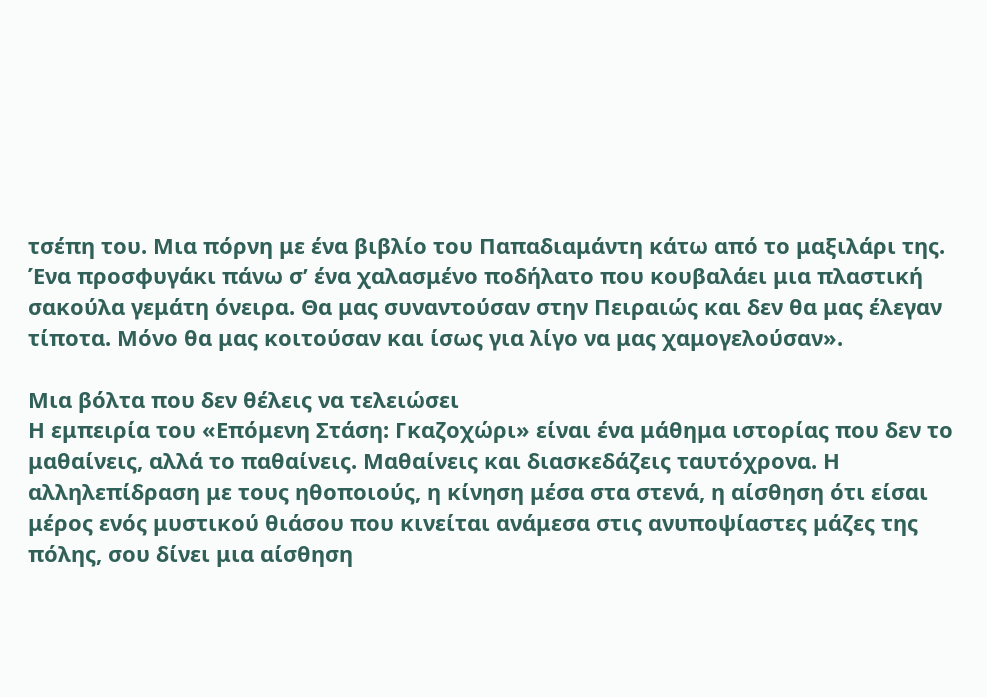τσέπη του. Μια πόρνη με ένα βιβλίο του Παπαδιαμάντη κάτω από το μαξιλάρι της. Ένα προσφυγάκι πάνω σ’ ένα χαλασμένο ποδήλατο που κουβαλάει μια πλαστική σακούλα γεμάτη όνειρα. Θα μας συναντούσαν στην Πειραιώς και δεν θα μας έλεγαν τίποτα. Μόνο θα μας κοιτούσαν και ίσως για λίγο να μας χαμογελούσαν».

Μια βόλτα που δεν θέλεις να τελειώσει
Η εμπειρία του «Επόμενη Στάση: Γκαζοχώρι» είναι ένα μάθημα ιστορίας που δεν το μαθαίνεις, αλλά το παθαίνεις. Μαθαίνεις και διασκεδάζεις ταυτόχρονα. Η αλληλεπίδραση με τους ηθοποιούς, η κίνηση μέσα στα στενά, η αίσθηση ότι είσαι μέρος ενός μυστικού θιάσου που κινείται ανάμεσα στις ανυποψίαστες μάζες της πόλης, σου δίνει μια αίσθηση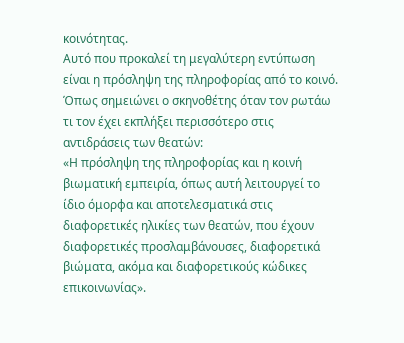κοινότητας.
Αυτό που προκαλεί τη μεγαλύτερη εντύπωση είναι η πρόσληψη της πληροφορίας από το κοινό. Όπως σημειώνει ο σκηνοθέτης όταν τον ρωτάω τι τον έχει εκπλήξει περισσότερο στις αντιδράσεις των θεατών:
«Η πρόσληψη της πληροφορίας και η κοινή βιωματική εμπειρία, όπως αυτή λειτουργεί το ίδιο όμορφα και αποτελεσματικά στις διαφορετικές ηλικίες των θεατών, που έχουν διαφορετικές προσλαμβάνουσες, διαφορετικά βιώματα, ακόμα και διαφορετικούς κώδικες επικοινωνίας».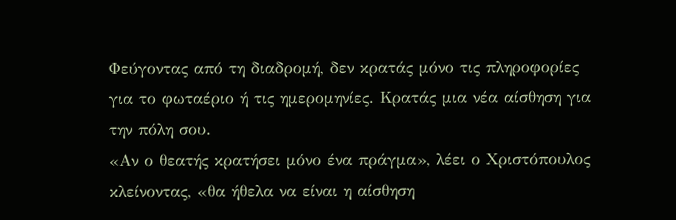Φεύγοντας από τη διαδρομή, δεν κρατάς μόνο τις πληροφορίες για το φωταέριο ή τις ημερομηνίες. Κρατάς μια νέα αίσθηση για την πόλη σου.
«Αν ο θεατής κρατήσει μόνο ένα πράγμα», λέει ο Χριστόπουλος κλείνοντας, «θα ήθελα να είναι η αίσθηση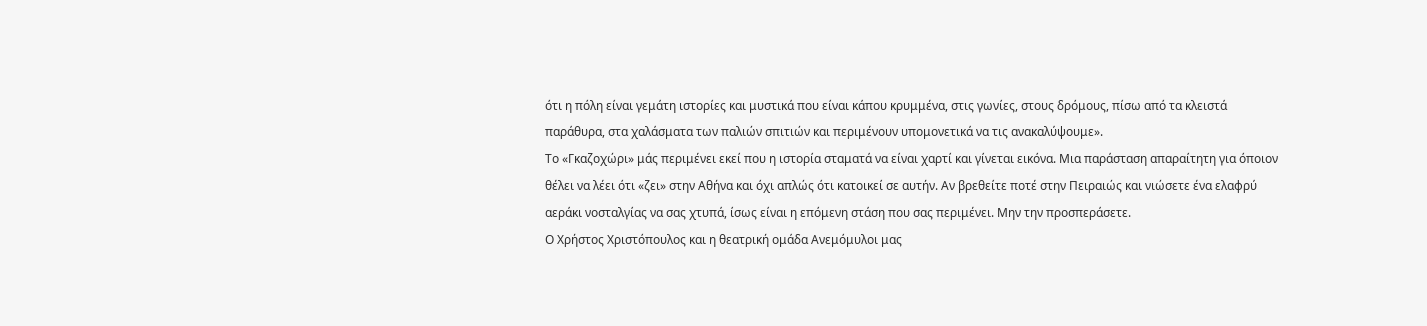ότι η πόλη είναι γεμάτη ιστορίες και μυστικά που είναι κάπου κρυμμένα, στις γωνίες, στους δρόμους, πίσω από τα κλειστά παράθυρα, στα χαλάσματα των παλιών σπιτιών και περιμένουν υπομονετικά να τις ανακαλύψουμε».
Το «Γκαζοχώρι» μάς περιμένει εκεί που η ιστορία σταματά να είναι χαρτί και γίνεται εικόνα. Μια παράσταση απαραίτητη για όποιον θέλει να λέει ότι «ζει» στην Αθήνα και όχι απλώς ότι κατοικεί σε αυτήν. Αν βρεθείτε ποτέ στην Πειραιώς και νιώσετε ένα ελαφρύ αεράκι νοσταλγίας να σας χτυπά, ίσως είναι η επόμενη στάση που σας περιμένει. Μην την προσπεράσετε.
Ο Χρήστος Χριστόπουλος και η θεατρική ομάδα Ανεμόμυλοι μας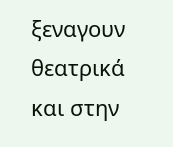ξεναγουν θεατρικά και στην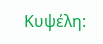Κυψέλη: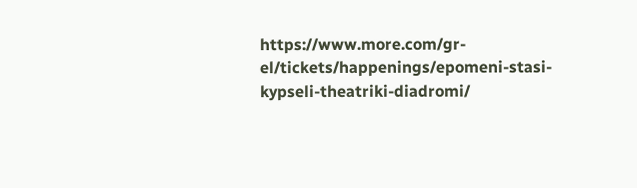https://www.more.com/gr-el/tickets/happenings/epomeni-stasi-kypseli-theatriki-diadromi/